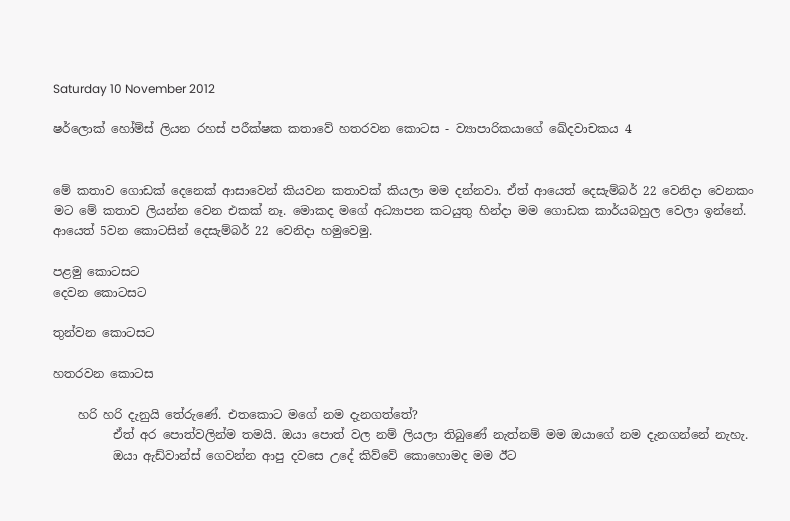Saturday 10 November 2012

ෂර්ලොක් හෝම්ස් ලියන රහස් පරීක්ෂක කතාවේ හතරවන කොටස - ව්‍යාපාරිකයාගේ ඛේදවාචකය 4


මේ කතාව ගොඩක් දෙනෙක් ආසාවෙන් කියවන කතාවක් කියලා මම දන්නවා. ඒත් ආයෙත් දෙසැම්බර් 22 වෙනිදා වෙනකං මට මේ කතාව ලියන්න වෙන එකක් නෑ. මොකද මගේ අධ්‍යාපන කටයුතු හින්දා මම ගොඩක කාර්යබහුල වෙලා ඉන්නේ. ආයෙත් 5වන කොටසින් දෙසැම්බර් 22 වෙනිදා හමුවෙමු.

පළමු කොටසට
දෙවන කොටසට

තුන්වන කොටසට

හතරවන කොටස

    හරි හරි දැනුයි තේරුණේ. එතකොට මගේ නම දැනගත්තේ?
          ඒත් අර පොත්වලින්ම තමයි. ඔයා පොත් වල නම් ලියලා තිබුණේ නැත්නම් මම ඔයාගේ නම දැනගන්නේ නැහැ.
          ඔයා ඇඩ්වාන්ස් ගෙවන්න ආපු දවසෙ උදේ කිව්වේ කොහොමද මම ඊට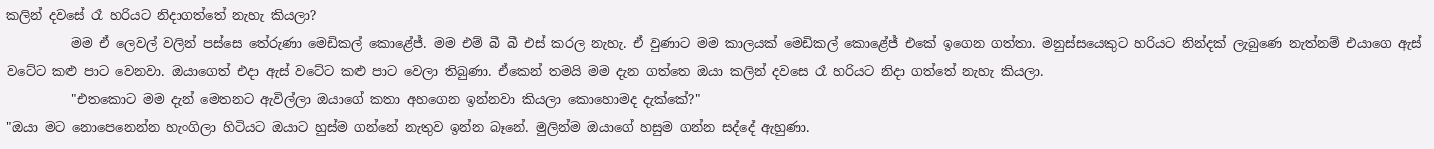කලින් දවසේ රෑ හරියට නිදාගත්තේ නැහැ කියලා?
          මම ඒ ලෙවල් වලින් පස්සෙ තේරුණා මෙඩිකල් කොළේජ්. මම එම් බී බී එස් කරල නැහැ. ඒ වුණාට මම කාලයක් මෙඩිකල් කොළේජ් එකේ ඉගෙන ගත්තා. මනුස්සයෙකුට හරියට නින්දක් ලැබුණෙ නැත්නම් එයාගෙ ඇස් වටේට කළු පාට වෙනවා. ඔයාගෙත් එදා ඇස් වටේට කළු පාට වෙලා තිබුණා. ඒකෙන් තමයි මම දැන ගත්තෙ ඔයා කලින් දවසෙ රෑ හරියට නිදා ගත්තේ නැහැ කියලා.
          "එතකොට මම දැන් මෙතනට ඇවිල්ලා ඔයාගේ කතා අහගෙන ඉන්නවා කියලා කොහොමද දැක්කේ?"
"ඔයා මට නොපෙනෙන්න හැංගිලා හිටියට ඔයාට හුස්ම ගන්නේ නැතුව ඉන්න බෑනේ. මුලින්ම ඔයාගේ හසුම ගන්න සද්දේ ඇහුණා.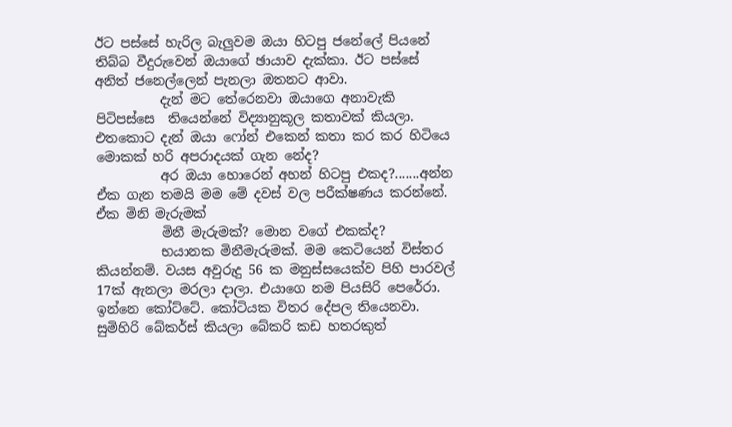ඊට පස්සේ හැරිල බැලුවම ඔයා හිටපු ජනේලේ පියනේ තිබ්බ වීදුරුවෙන් ඔයාගේ ඡායාව දැක්කා. ඊට පස්සේ අනිත් ජනෙල්ලෙන් පැනලා ඔතනට ආවා.
          දැන් මට තේරෙනවා ඔයාගෙ අනාවැකි පිටිපස්සෙ  තියෙන්නේ විද්‍යානුකූල කතාවක් කියලා. එතකොට දැන් ඔයා ෆෝන් එකෙන් කතා කර කර හිටියෙ මොකක් හරි අපරාදයක් ගැන නේද?
          අර ඔයා හොරෙන් අහන් හිටපු එකද?.......අන්න ඒක ගැන තමයි මම මේ දවස් වල පරීක්ෂණය කරන්නේ. ඒක මිනි මැරුමක්
          මිනී මැරුමක්? මොන වගේ එකක්ද?
          භයානක මිනීමැරුමක්. මම කෙටියෙන් විස්තර කියන්නම්. වයස අවුරුදු 56 ක මනුස්සයෙක්ව පිහි පාරවල් 17ක් ඇනලා මරලා දාලා. එයාගෙ නම පියසිරි පෙරේරා. ඉන්නෙ කෝට්ටේ. කෝටියක විතර දේපල තියෙනවා. සුමිහිරි බේකර්ස් කියලා බේකරි කඩ හතරකුත්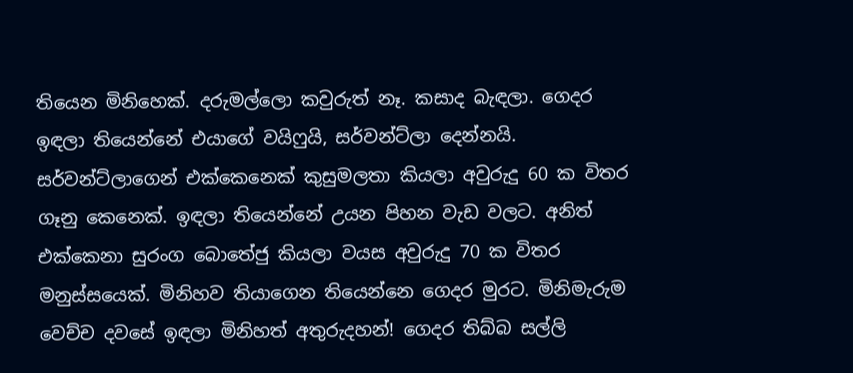තියෙන මිනිහෙක්. දරුමල්ලො කවුරුත් නෑ. කසාද බැඳලා. ගෙදර ඉඳලා තියෙන්නේ එයාගේ වයිෆුයි, සර්වන්ට්ලා දෙන්නයි. සර්වන්ට්ලාගෙන් එක්කෙනෙක් කුසුමලතා කියලා අවුරුදු 60 ක විතර ගෑනු කෙනෙක්. ඉඳලා තියෙන්නේ උයන පිහන වැඩ වලට. අනිත් එක්කෙනා සුරංග බොතේජු කියලා වයස අවුරුදු 70 ක විතර මනුස්සයෙක්. මිනිහව තියාගෙන තියෙන්නෙ ගෙදර මුරට. මිනිමැරුම වෙච්ච දවසේ ඉඳලා මිනිහත් අතුරුදහන්! ගෙදර තිබ්බ සල්ලි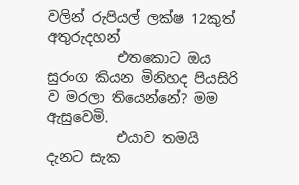වලින් රුපියල් ලක්ෂ 12කුත් අතුරුදහන්
          එතකොට ඔය සුරංග කියන මිනිහද පියසිරි ව මරලා තියෙන්නේ? මම ඇසුවෙමි.
          එයාව තමයි දැනට සැක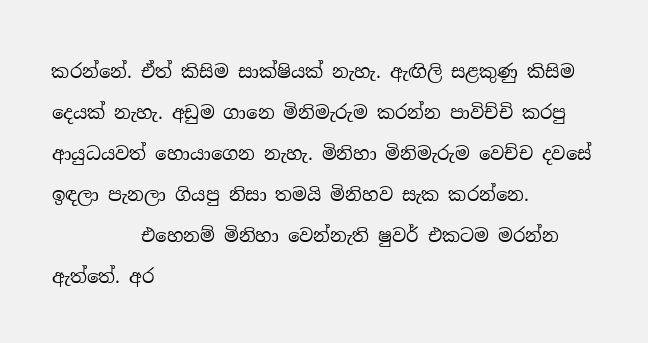කරන්නේ. ඒත් කිසිම සාක්ෂියක් නැහැ. ඇඟිලි සළකුණු කිසිම දෙයක් නැහැ. අඩුම ගානෙ මිනිමැරුම කරන්න පාවිච්චි කරපු ආයුධයවත් හොයාගෙන නැහැ. මිනිහා මිනිමැරුම වෙච්ච දවසේ ඉඳලා පැනලා ගියපු නිසා තමයි මිනිහව සැක කරන්නෙ.
          එහෙනම් මිනිහා වෙන්නැති ෂුවර් එකටම මරන්න ඇත්තේ. අර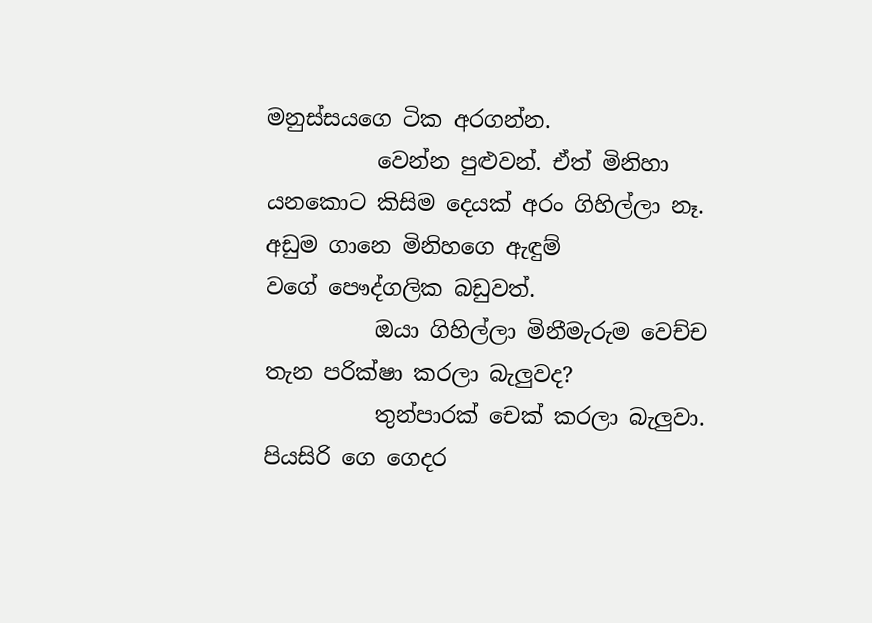මනුස්සයගෙ ටික අරගන්න.
          වෙන්න පුළුවන්. ඒත් මිනිහා යනකොට කිසිම දෙයක් අරං ගිහිල්ලා නෑ. අඩුම ගානෙ මිනිහගෙ ඇඳුම් වගේ ‍පෞද්ගලික බඩුවත්.
          ඔයා ගිහිල්ලා මිනීමැරුම වෙච්ච තැන පරික්ෂා කරලා බැලුවද?
          තුන්පාරක් චෙක් කරලා බැලුවා. පියසිරි ගෙ ගෙදර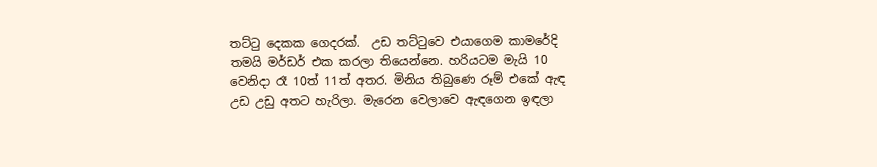තට්ටු දෙකක ගෙදරක්.  උඩ තට්ටුවෙ එයාගෙම කාමරේදි තමයි මර්ඩර් එක කරලා තියෙන්නෙ. හරියටම මැයි 10 වෙනිදා රෑ 10ත් 11ත් අතර. මිනිය තිබුණෙ රූම් එකේ ඇඳ උඩ උඩු අතට හැරිලා. මැරෙන වෙලාවෙ ඇඳ‍ගෙන ඉඳලා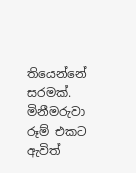තියෙන්නේ  සරමක්. මිනීමරුවා රූම් එකට ඇවිත්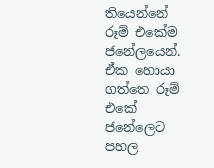තියෙන්නේ රූම් එකේම ජනේලයෙන්. ඒක හොයා ගත්තෙ රූම් එකේ ජනේලෙට පහල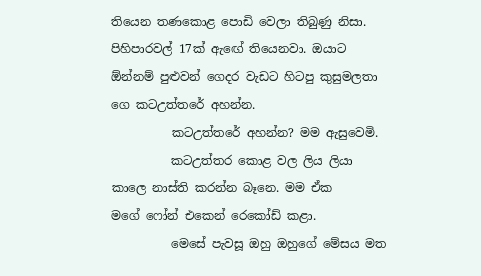තියෙන තණකොළ පොඩි වෙලා තිබුණු නිසා. පිහිපාරවල් 17ක් ඇ‍‍ඟේ තියෙනවා. ඔයාට ඕන්නම් පුළුවන් ගෙදර වැඩට හිටපු කුසුමලතා ගෙ කටඋත්තරේ අහන්න.
          කටඋත්තරේ අහන්න? මම ඇසුවෙමි.
          කටඋත්තර කොළ වල ලිය ලියා කාලෙ නාස්ති කරන්න බෑනෙ. මම ඒක මගේ ‍ෆෝන් එකෙන් රෙකෝඩ් කළා.
          මෙසේ පැවසූ ඔහු ඔහුගේ මේසය මත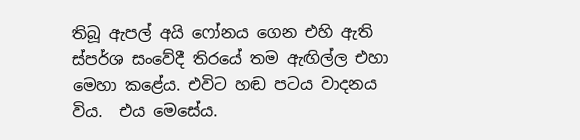තිබූ ඇපල් අයි ‍ෆෝනය ගෙන එහි ඇති ස්පර්ශ සංවේදී තිරයේ තම ඇඟිල්ල එහා මෙහා කළේය. එවිට හඬ පටය වාදනය විය.  එය මෙසේය.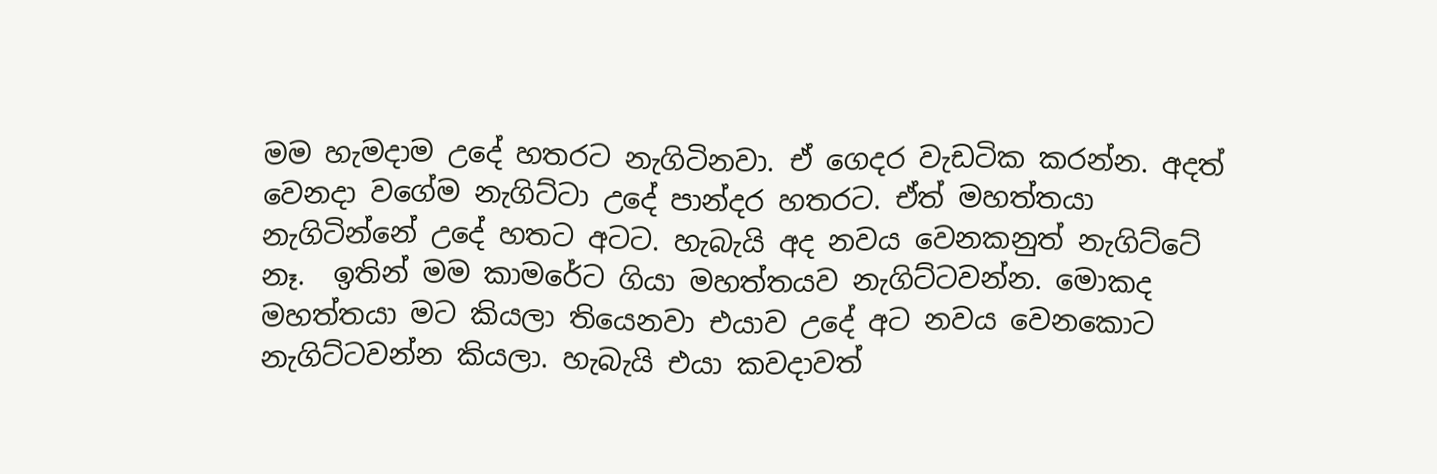මම හැමදාම උදේ හතරට නැගිටිනවා. ඒ ගෙදර වැඩටික කරන්න. අදත් වෙනදා වගේම නැගිට්ටා උදේ පාන්දර හතරට. ඒත් මහත්තයා නැගිටින්නේ උදේ හතට අටට. හැබැයි අද නවය වෙනකනුත් නැගිට්ටේ නෑ.  ඉතින් මම කාමරේට ගියා මහත්තයව නැගිට්ටවන්න. මොකද මහත්තයා මට කියලා තියෙනවා එයාව උදේ අට නවය වෙනකොට නැගිට්ටවන්න කියලා. හැබැයි එයා කවදාවත්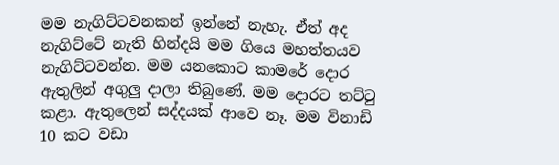මම නැගිට්ටවනකන් ඉන්නේ නැහැ. ඒත් අද නැගිට්ටේ නැති හින්දයි මම ගියෙ මහත්තයව නැගිට්ටවන්න. මම යනකොට කාමරේ දොර ඇතුලින් අගුලු දාලා තිබුණේ. මම දොරට තට්ටු කළා. ඇතුලෙන් සද්දයක් ආවෙ නෑ. මම විනාඩි 10 කට වඩා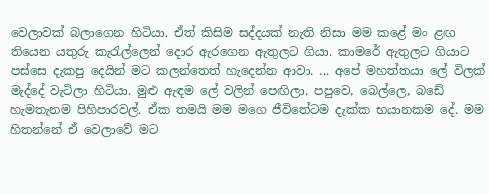වෙලාවක් බලාගෙන හිටියා. ඒත් කිසිම සද්දයක් නැති නිසා මම කළේ මං ළඟ තියෙන යතුරු කැරැල්ලෙන් දොර ඇරගෙන ඇතුලට ගියා. කාමරේ ඇතුලට ගියාට පස්සෙ දැකපු දෙයින් මට කලන්තෙත් හැදෙන්න ආවා. ... අපේ මහත්තයා ලේ විලක් මැ‍ද්දේ වැටිලා හිටියා. මුළු ඇඳම ලේ වලින් පෙඟිලා. පපුවෙ, බෙල්ලෙ, බඩේ හැමතැනම පිහිපාරවල්. ඒක තමයි මම මගෙ ජීවිතේටම දැක්ක භයානකම දේ. මම හිතන්නේ ඒ වෙලාවේ මට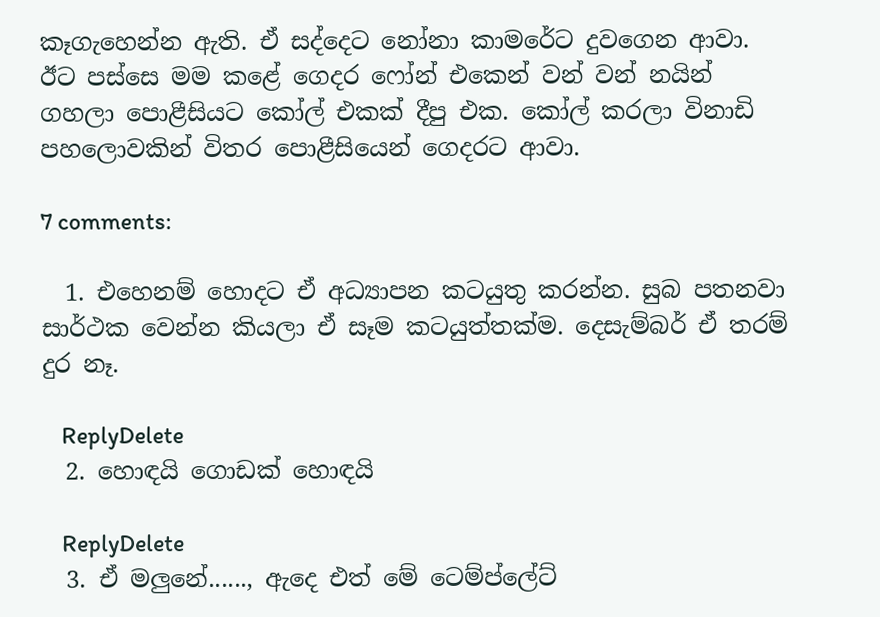කෑගැහෙන්න ඇති. ඒ සද්දෙට නෝනා කාමරේට දුවගෙන ආවා. ඊට පස්සෙ මම කළේ ගෙදර ෆෝන් එකෙන් වන් වන් නයින් ගහලා පොළීසියට කෝල් එකක් දීපු එක. කෝල් කරලා විනාඩි පහලොවකින් විතර පොළීසියෙන් ගෙදරට ආවා.

7 comments:

  1. එහෙනම් හොදට ඒ අධ්‍යාපන කටයුතු කරන්න. සුබ පතනවා සාර්ථක වෙන්න කියලා ඒ සෑම කටයුත්තක්ම. දෙසැම්බර් ඒ තරම් දුර නෑ.

    ReplyDelete
  2. හොඳයි ගොඩක් හොඳයි

    ReplyDelete
  3. ඒ මලුනේ......, ඇදෙ එත් මේ ටෙම්ප්ලේට්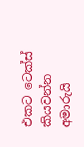එකට ටෙක්ස් කියවන්න අමාරුයි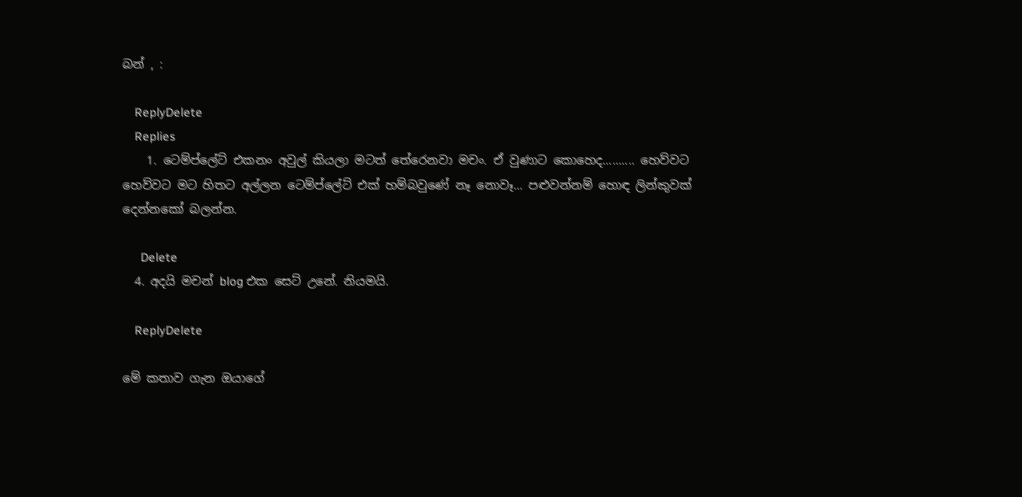බන් , :

    ReplyDelete
    Replies
    1. ටෙම්ප්ලේට් එකනං අවුල් කියලා මටත් තේරෙනවා මචං. ඒ වුණාට කොහෙද.......... හෙව්වට හෙව්වට මට හිත‍ට අල්ලන ටෙම්ප්ලේට් එක් හම්බවුණේ නෑ නොවෑ... පළුවන්නම් හොඳ ලින්කුවක් දෙන්නකෝ බලන්න.

      Delete
  4. අදයි මචන් blog එක සෙට් උනේ. නියමයි.

    ReplyDelete

මේ කතාව ගැන ඔයාගේ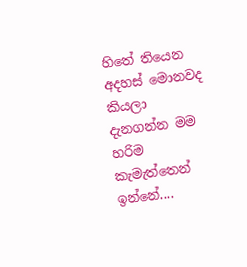හිතේ තියෙන අදහස් මොනවද කියලා දැනගන්න මම හරිම කැමැත්තෙන් ඉන්නේ....